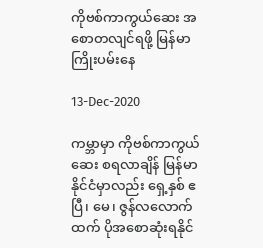ကိုဗစ်ကာကွယ်ဆေး အစောတလျင်ရဖို့ မြန်မာကြိုးပမ်းနေ

13-Dec-2020

ကမ္ဘာမှာ ကိုဗစ်ကာကွယ်ဆေး စရလာချိန် မြန်မာနိုင်ငံမှာလည်း ရှေ့နှစ် ဧပြီ၊ မေ၊ ဇွန်လလောက်ထက် ပိုအစောဆုံးရနိုင်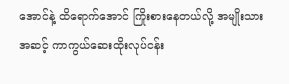အောင်နဲ့ ထိရောက်အောင် ကြိုးစားနေတယ်လို့ အမျိုးသားအဆင့် ကာကွယ်ဆေးထိုးလုပ်ငန်း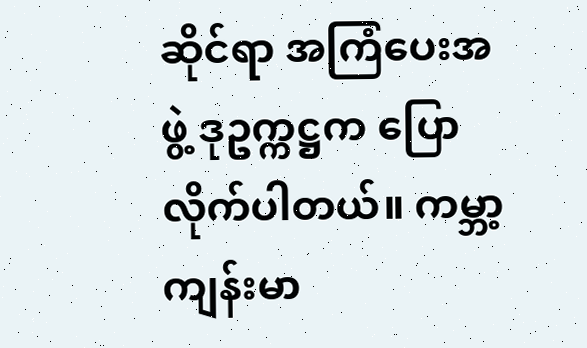ဆိုင်ရာ အကြံပေးအဖွဲ့ ဒုဥက္ကဋ္ဌက ပြောလိုက်ပါတယ်။ ကမ္ဘာ့ကျန်းမာ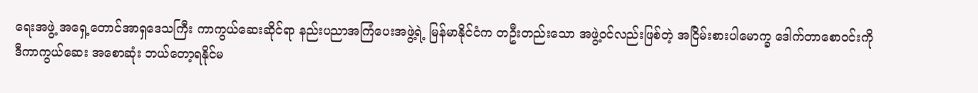ရေးအဖွဲ့ အရှေ့တောင်အာရှဒေသကြီး ကာကွယ်ဆေးဆိုင်ရာ နည်းပညာအကြံပေးအဖွဲ့ရဲ့ မြန်မာနိုင်ငံက တဦးတည်းသော အဖွဲ့ဝင်လည်းဖြစ်တဲ့ အငြိမ်းစားပါမောက္ခ ဒေါက်တာစောဝင်းကို ဒီကာကွယ်ဆေး အစောဆုံး ဘယ်တော့ရနိုင်မ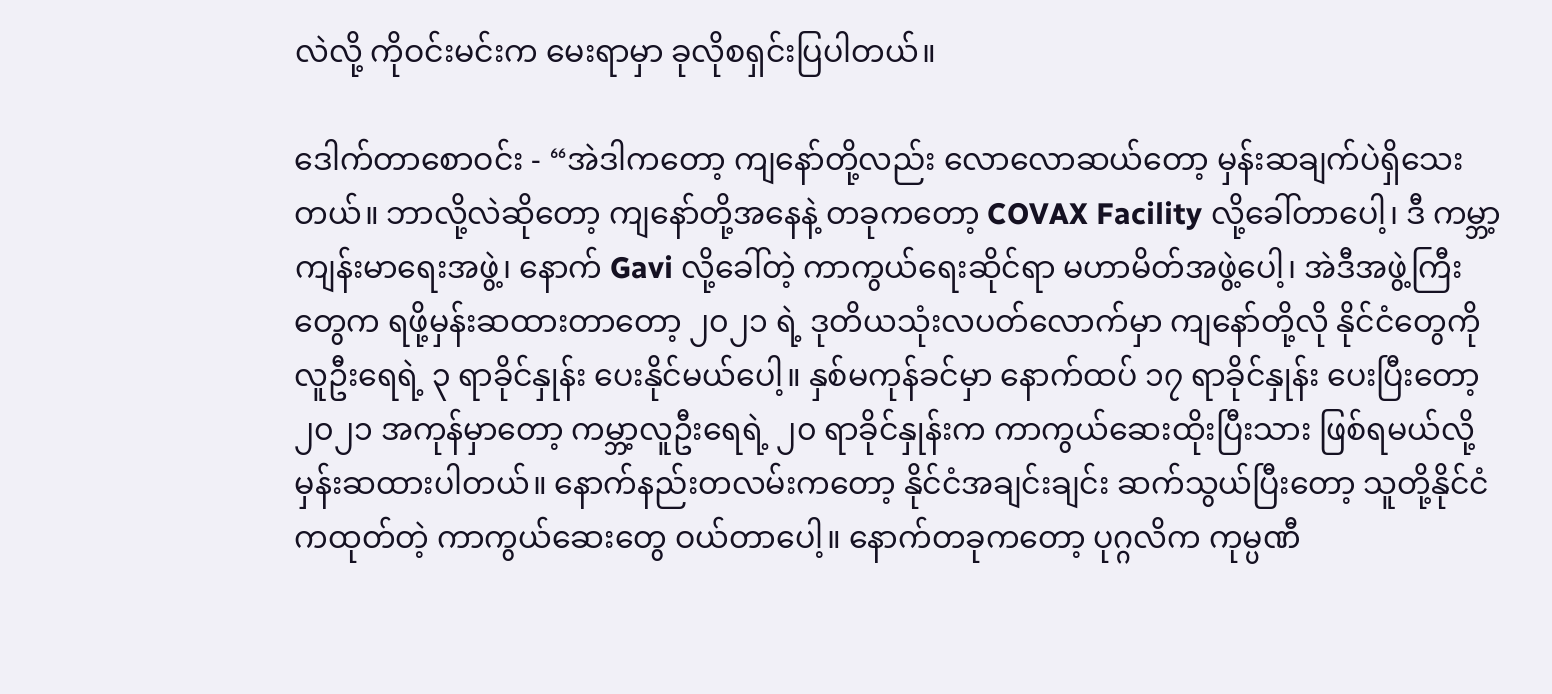လဲလို့ ကိုဝင်းမင်းက မေးရာမှာ ခုလိုစရှင်းပြပါတယ်။

ဒေါက်တာစောဝင်း - “အဲဒါကတော့ ကျနော်တို့လည်း လောလောဆယ်တော့ မှန်းဆချက်ပဲရှိသေးတယ်။ ဘာလို့လဲဆိုတော့ ကျနော်တို့အနေနဲ့ တခုကတော့ COVAX Facility လို့ခေါ်တာပေါ့၊ ဒီ ကမ္ဘာ့ကျန်းမာရေးအဖွဲ့၊ နောက် Gavi လို့ခေါ်တဲ့ ကာကွယ်ရေးဆိုင်ရာ မဟာမိတ်အဖွဲ့ပေါ့၊ အဲဒီအဖွဲ့ကြီးတွေက ရဖို့မှန်းဆထားတာတော့ ၂၀၂၁ ရဲ့ ဒုတိယသုံးလပတ်လောက်မှာ ကျနော်တို့လို နိုင်ငံတွေကို လူဦးရေရဲ့ ၃ ရာခိုင်နှုန်း ပေးနိုင်မယ်ပေါ့။ နှစ်မကုန်ခင်မှာ နောက်ထပ် ၁၇ ရာခိုင်နှုန်း ပေးပြီးတော့ ၂၀၂၁ အကုန်မှာတော့ ကမ္ဘာ့လူဦးရေရဲ့ ၂၀ ရာခိုင်နှုန်းက ကာကွယ်ဆေးထိုးပြီးသား ဖြစ်ရမယ်လို့ မှန်းဆထားပါတယ်။ နောက်နည်းတလမ်းကတော့ နိုင်ငံအချင်းချင်း ဆက်သွယ်ပြီးတော့ သူတို့နိုင်ငံကထုတ်တဲ့ ကာကွယ်ဆေးတွေ ဝယ်တာပေါ့။ နောက်တခုကတော့ ပုဂ္ဂလိက ကုမ္ပဏီ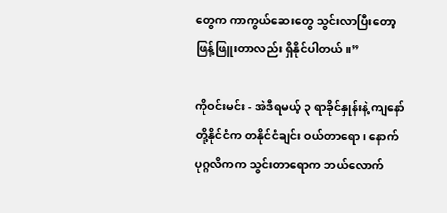တွေက ကာကွယ်ဆေးတွေ သွင်းလာပြီးတော့ ဖြန့်ဖြူးတာလည်း ရှိနိုင်ပါတယ်။”

ကိုဝင်းမင်း - အဲဒီရမယ့် ၃ ရာခိုင်နှုန်းနဲ့ ကျနော်တို့နိုင်ငံက တနိုင်ငံချင်း ဝယ်တာရော၊ နောက် ပုဂ္ဂလိကက သွင်းတာရောက ဘယ်လောက်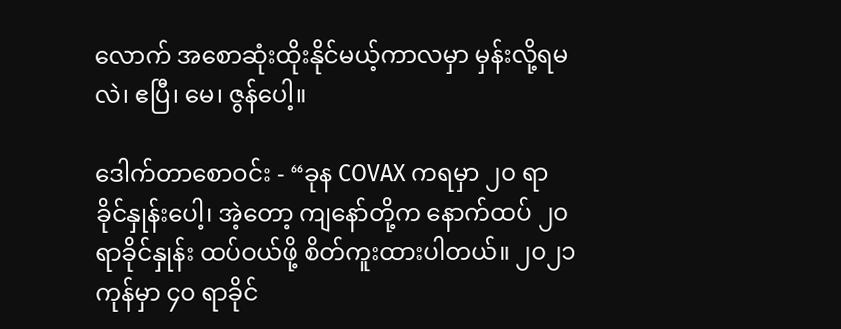လောက် အစောဆုံးထိုးနိုင်မယ့်ကာလမှာ မှန်းလို့ရမလဲ၊ ဧပြီ၊ မေ၊ ဇွန်ပေါ့။

ဒေါက်တာစောဝင်း - “ခုန COVAX ကရမှာ ၂၀ ရာခိုင်နှုန်းပေါ့၊ အဲ့တော့ ကျနော်တို့က နောက်ထပ် ၂၀ ရာခိုင်နှုန်း ထပ်ဝယ်ဖို့ စိတ်ကူးထားပါတယ်။ ၂၀၂၁ ကုန်မှာ ၄၀ ရာခိုင်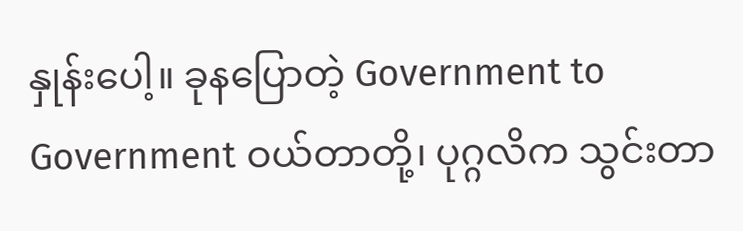နှုန်းပေါ့။ ခုနပြောတဲ့ Government to Government ဝယ်တာတို့၊ ပုဂ္ဂလိက သွင်းတာ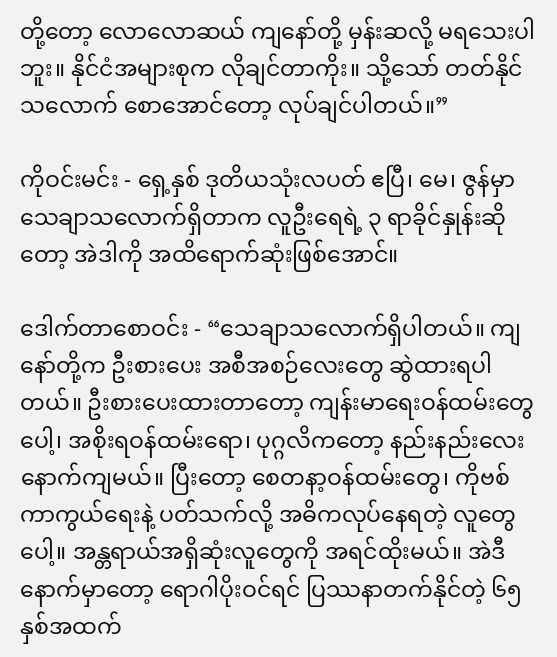တို့တော့ လောလောဆယ် ကျနော်တို့ မှန်းဆလို့ မရသေးပါဘူး။ နိုင်ငံအများစုက လိုချင်တာကိုး။ သို့သော် တတ်နိုင်သလောက် စောအောင်တော့ လုပ်ချင်ပါတယ်။”

ကိုဝင်းမင်း - ရှေ့နှစ် ဒုတိယသုံးလပတ် ဧပြီ၊ မေ၊ ဇွန်မှာ သေချာသလောက်ရှိတာက လူဦးရေရဲ့ ၃ ရာခိုင်နှုန်းဆိုတော့ အဲဒါကို အထိရောက်ဆုံးဖြစ်အောင်။

ဒေါက်တာစောဝင်း - “သေချာသလောက်ရှိပါတယ်။ ကျနော်တို့က ဦးစားပေး အစီအစဉ်လေးတွေ ဆွဲထားရပါတယ်။ ဦးစားပေးထားတာတော့ ကျန်းမာရေးဝန်ထမ်းတွေပေါ့၊ အစိုးရဝန်ထမ်းရော၊ ပုဂ္ဂလိကတော့ နည်းနည်းလေး နောက်ကျမယ်။ ပြီးတော့ စေတနာ့ဝန်ထမ်းတွေ၊ ကိုဗစ်ကာကွယ်ရေးနဲ့ ပတ်သက်လို့ အဓိကလုပ်နေရတဲ့ လူတွေပေါ့။ အန္တရာယ်အရှိဆုံးလူတွေကို အရင်ထိုးမယ်။ အဲဒီနောက်မှာတော့ ရောဂါပိုးဝင်ရင် ပြဿနာတက်နိုင်တဲ့ ၆၅ နှစ်အထက်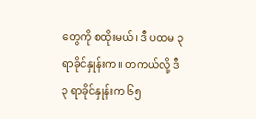တွေကို စထိုးမယ်၊ ဒီ ပထမ ၃ ရာခိုင်နှုန်းက။ တကယ်လို့ ဒီ ၃ ရာခိုင်နှုန်းက ၆၅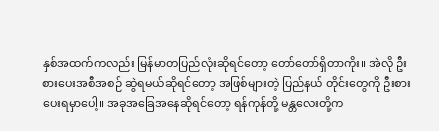နှစ်အထက်ကလည်း မြန်မာတပြည်လုံးဆိုရင်တော့ တော်တော်ရှိတာကိုး။ အဲလို ဦးစားပေးအစီအစဉ် ဆွဲရမယ်ဆိုရင်တော့ အဖြစ်များတဲ့ ပြည်နယ် တိုင်းတွေကို ဦးစားပေးရမှာပေါ့။ အခုအခြေအနေဆိုရင်တော့ ရန်ကုန်တို့ မန္တလေးတို့က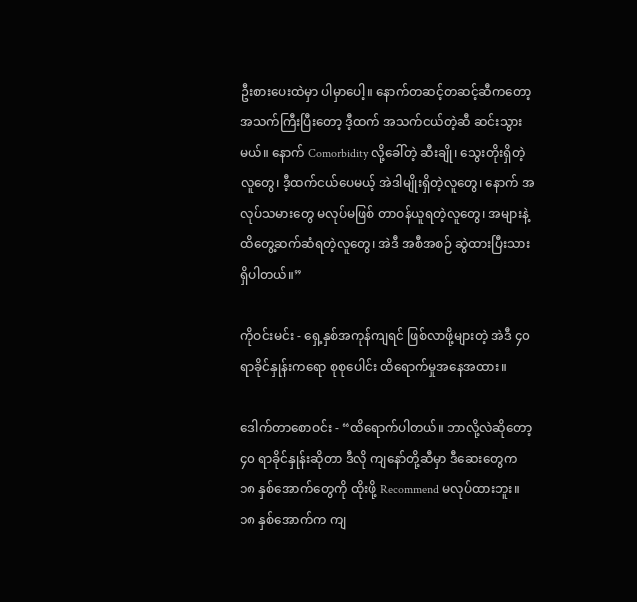ဦးစားပေးထဲမှာ ပါမှာပေါ့။ နောက်တဆင့်တဆင့်ဆီကတော့ အသက်ကြီးပြီးတော့ ဒီ့ထက် အသက်ငယ်တဲ့ဆီ ဆင်းသွားမယ်။ နောက် Comorbidity လို့ခေါ်တဲ့ ဆီးချို၊ သွေးတိုးရှိတဲ့လူတွေ၊ ဒီ့ထက်ငယ်ပေမယ့် အဲဒါမျိုးရှိတဲ့လူတွေ၊ နောက် အလုပ်သမားတွေ မလုပ်မဖြစ် တာဝန်ယူရတဲ့လူတွေ၊ အများနဲ့ ထိတွေ့ဆက်ဆံရတဲ့လူတွေ၊ အဲဒီ အစီအစဉ် ဆွဲထားပြီးသား ရှိပါတယ်။”

ကိုဝင်းမင်း - ရှေ့နှစ်အကုန်ကျရင် ဖြစ်လာဖို့များတဲ့ အဲဒီ ၄၀ ရာခိုင်နှုန်းကရော စုစုပေါင်း ထိရောက်မှုအနေအထား။

ဒေါက်တာစောဝင်း - “ထိရောက်ပါတယ်။ ဘာလို့လဲဆိုတော့ ၄၀ ရာခိုင်နှုန်းဆိုတာ ဒီလို ကျနော်တို့ဆီမှာ ဒီဆေးတွေက ၁၈ နှစ်အောက်တွေကို ထိုးဖို့ Recommend မလုပ်ထားဘူး။ ၁၈ နှစ်အောက်က ကျ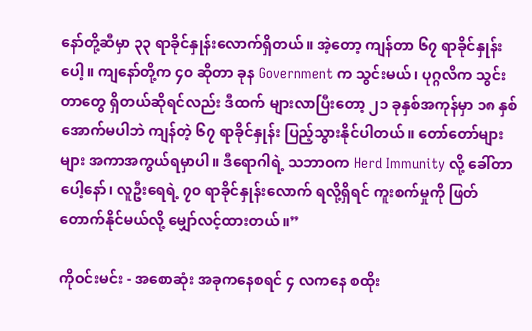နော်တို့ဆီမှာ ၃၃ ရာခိုင်နှုန်းလောက်ရှိတယ်။ အဲ့တော့ ကျန်တာ ၆၇ ရာခိုင်နှုန်းပေါ့။ ကျနော်တို့က ၄၀ ဆိုတာ ခုန Government က သွင်းမယ်၊ ပုဂ္ဂလိက သွင်းတာတွေ ရှိတယ်ဆိုရင်လည်း ဒီထက် များလာပြီးတော့ ၂၁ ခုနှစ်အကုန်မှာ ၁၈ နှစ်အောက်မပါဘဲ ကျန်တဲ့ ၆၇ ရာခိုင်နှုန်း ပြည့်သွားနိုင်ပါတယ်။ တော်တော်များများ အကာအကွယ်ရမှာပါ။ ဒီရောဂါရဲ့ သဘာဝက Herd Immunity လို့ ခေါ်တာပေါ့နော်၊ လူဦးရေရဲ့ ၇၀ ရာခိုင်နှုန်းလောက် ရလို့ရှိရင် ကူးစက်မှုကို ဖြတ်တောက်နိုင်မယ်လို့ မျှော်လင့်ထားတယ်။”

ကိုဝင်းမင်း - အစောဆုံး အခုကနေစရင် ၄ လကနေ စထိုး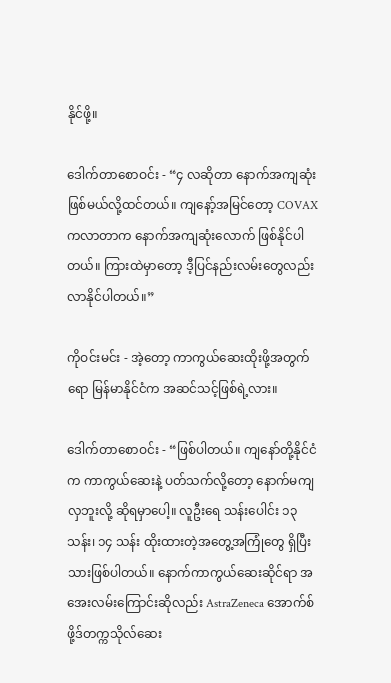နိုင်ဖို့။

ဒေါက်တာစောဝင်း - “၄ လဆိုတာ နောက်အကျဆုံးဖြစ်မယ်လို့ထင်တယ်။ ကျနော့်အမြင်တော့ COVAX ကလာတာက နောက်အကျဆုံးလောက် ဖြစ်နိုင်ပါတယ်။ ကြားထဲမှာတော့ ဒီ့ပြင်နည်းလမ်းတွေလည်း လာနိုင်ပါတယ်။”

ကိုဝင်းမင်း - အဲ့တော့ ကာကွယ်ဆေးထိုးဖို့အတွက်ရော မြန်မာနိုင်ငံက အဆင်သင့်ဖြစ်ရဲ့လား။

ဒေါက်တာစောဝင်း - “ဖြစ်ပါတယ်။ ကျနော်တို့နိုင်ငံက ကာကွယ်ဆေးနဲ့ ပတ်သက်လို့တော့ နောက်မကျလှဘူးလို့ ဆိုရမှာပေါ့။ လူဦးရေ သန်းပေါင်း ၁၃ သန်း၊ ၁၄ သန်း ထိုးထားတဲ့အတွေ့အကြုံတွေ ရှိပြီးသားဖြစ်ပါတယ်။ နောက်ကာကွယ်ဆေးဆိုင်ရာ အအေးလမ်းကြောင်းဆိုလည်း AstraZeneca အောက်စ်ဖို့ဒ်တက္ကသိုလ်ဆေး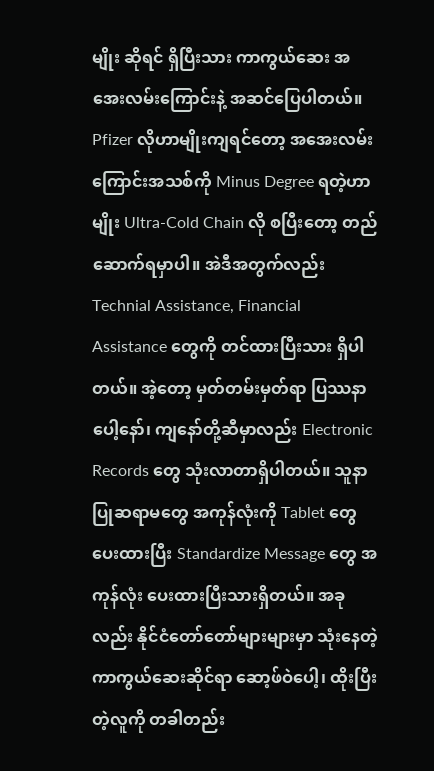မျိုး ဆိုရင် ရှိပြီးသား ကာကွယ်ဆေး အအေးလမ်းကြောင်းနဲ့ အဆင်ပြေပါတယ်။ Pfizer လိုဟာမျိုးကျရင်တော့ အအေးလမ်းကြောင်းအသစ်ကို Minus Degree ရတဲ့ဟာမျိုး Ultra-Cold Chain လို စပြီးတော့ တည်ဆောက်ရမှာပါ။ အဲဒီအတွက်လည်း Technial Assistance, Financial Assistance တွေကို တင်ထားပြီးသား ရှိပါတယ်။ အဲ့တော့ မှတ်တမ်းမှတ်ရာ ပြဿနာပေါ့နော်၊ ကျနော်တို့ဆီမှာလည်း Electronic Records တွေ သုံးလာတာရှိပါတယ်။ သူနာပြုဆရာမတွေ အကုန်လုံးကို Tablet တွေပေးထားပြီး Standardize Message တွေ အကုန်လုံး ပေးထားပြီးသားရှိတယ်။ အခုလည်း နိုင်ငံတော်တော်များများမှာ သုံးနေတဲ့ ကာကွယ်ဆေးဆိုင်ရာ ဆော့ဖ်ဝဲပေါ့၊ ထိုးပြီးတဲ့လူကို တခါတည်း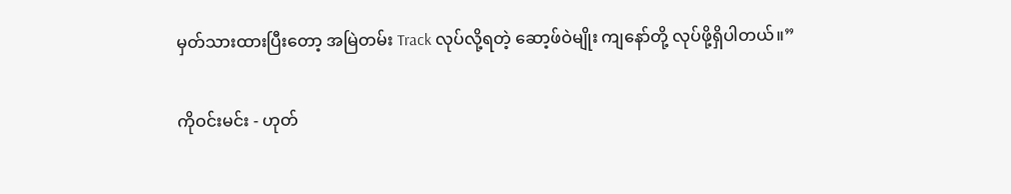မှတ်သားထားပြီးတော့ အမြဲတမ်း Track လုပ်လို့ရတဲ့ ဆော့ဖ်ဝဲမျိုး ကျနော်တို့ လုပ်ဖို့ရှိပါတယ်။”

ကိုဝင်းမင်း - ဟုတ်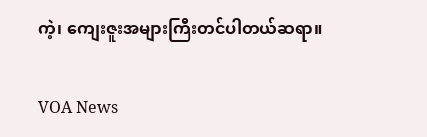ကဲ့၊ ကျေးဇူးအများကြီးတင်ပါတယ်ဆရာ။

VOA News